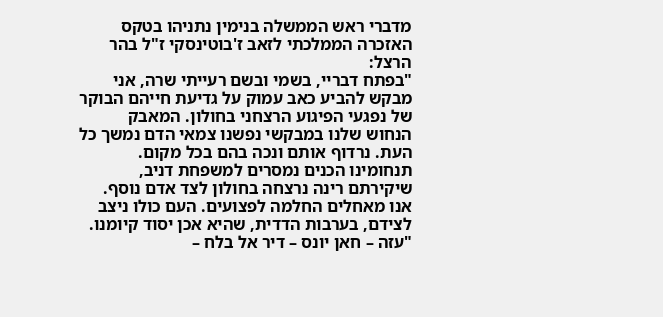מדברי ראש הממשלה בנימין נתניהו בטקס האזכרה הממלכתי לזאב ז'בוטינסקי ז"ל בהר הרצל:
"בפתח דבריי, בשמי ובשם רעייתי שרה, אני מבקש להביע כאב עמוק על גדיעת חייהם הבוקר של נפגעי הפיגוע הרצחני בחולון. המאבק הנחוש שלנו במבקשי נפשנו צמאי הדם נמשך כל העת. נרדוף אותם ונכה בהם בכל מקום. תנחומינו הכנים נמסרים למשפחת דניב, שיקירתם רינה נרצחה בחולון לצד אדם נוסף. אנו מאחלים החלמה לפצועים. העם כולו ניצב לצידם, בערבות הדדית, שהיא אכן יסוד קיומנו.
"עזה – חאן יונס – דיר אל בלח –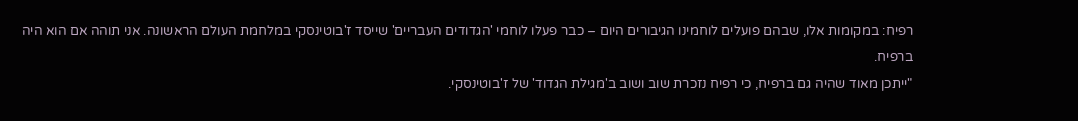רפיח: במקומות אלו, שבהם פועלים לוחמינו הגיבורים היום – כבר פעלו לוחמי 'הגדודים העבריים' שייסד ז'בוטינסקי במלחמת העולם הראשונה. אני תוהה אם הוא היה ברפיח.
"ייתכן מאוד שהיה גם ברפיח, כי רפיח נזכרת שוב ושוב ב'מגילת הגדוד' של ז'בוטינסקי.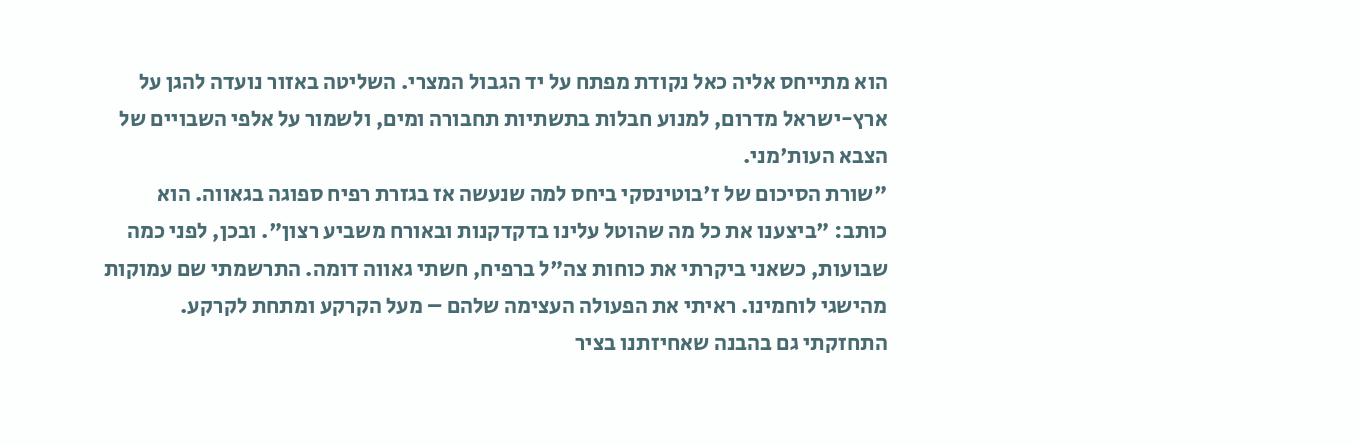הוא מתייחס אליה כאל נקודת מפתח על יד הגבול המצרי. השליטה באזור נועדה להגן על ארץ-ישראל מדרום, למנוע חבלות בתשתיות תחבורה ומים, ולשמור על אלפי השבויים של הצבא העות'מני.
"שורת הסיכום של ז'בוטינסקי ביחס למה שנעשה אז בגזרת רפיח ספוגה בגאווה. הוא כותב: "ביצענו את כל מה שהוטל עלינו בדקדקנות ובאורח משביע רצון". ובכן, לפני כמה שבועות, כשאני ביקרתי את כוחות צה"ל ברפיח, חשתי גאווה דומה. התרשמתי שם עמוקות מהישגי לוחמינו. ראיתי את הפעולה העצימה שלהם – מעל הקרקע ומתחת לקרקע. התחזקתי גם בהבנה שאחיזתנו בציר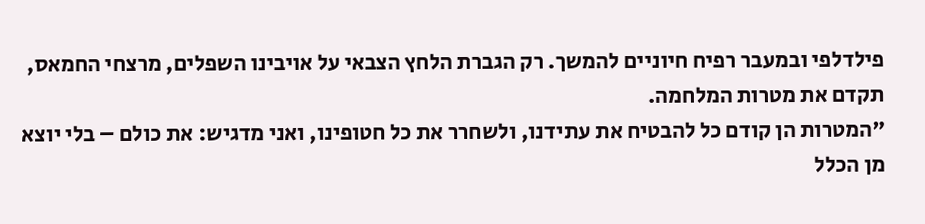פילדלפי ובמעבר רפיח חיוניים להמשך. רק הגברת הלחץ הצבאי על אויבינו השפלים, מרצחי החמאס, תקדם את מטרות המלחמה.
"המטרות הן קודם כל להבטיח את עתידנו, ולשחרר את כל חטופינו, ואני מדגיש: את כולם – בלי יוצא מן הכלל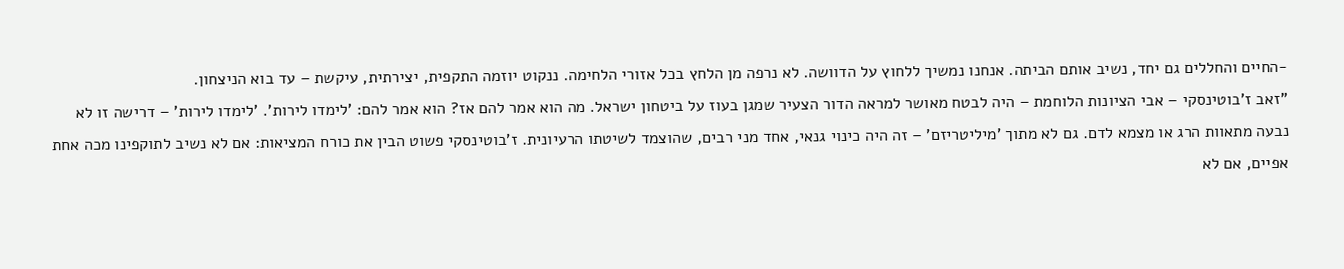-החיים והחללים גם יחד, נשיב אותם הביתה. אנחנו נמשיך ללחוץ על הדוושה. לא נרפה מן הלחץ בכל אזורי הלחימה. ננקוט יוזמה התקפית, יצירתית, עיקשת – עד בוא הניצחון.
"זאב ז'בוטינסקי – אבי הציונות הלוחמת – היה לבטח מאושר למראה הדור הצעיר שמגן בעוז על ביטחון ישראל. מה הוא אמר להם אז? הוא אמר להם: 'לימדו לירות'. 'לימדו לירות' – דרישה זו לא נבעה מתאוות הרג או מצמא לדם. גם לא מתוך 'מיליטריזם' – זה היה כינוי גנאי, אחד מני רבים, שהוצמד לשיטתו הרעיונית. ז'בוטינסקי פשוט הבין את כורח המציאות: אם לא נשיב לתוקפינו מכה אחת אפיים, אם לא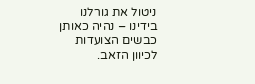ניטול את גורלנו בידינו – נהיה כאותן כבשים הצועדות לכיוון הזאב.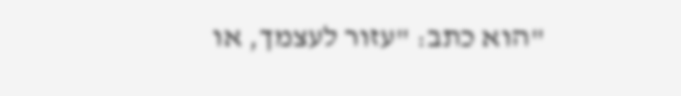"הוא כתב: "עזור לעצמך, או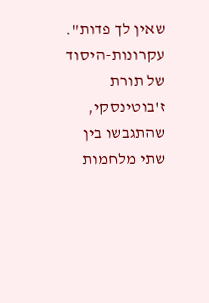שאין לך פדות". עקרונות-היסוד של תורת ז'בוטינסקי, שהתגבשו בין שתי מלחמות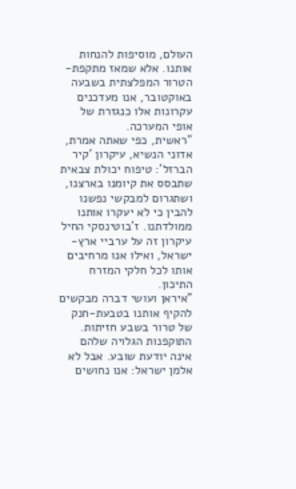העולם, מוסיפות להנחות אותנו. אלא שמאז מתקפת-הטרור המפלצתית בשבעה באוקטובר, אנו מעדכנים עקרונות אלו כנגזרת של אופי המערכה.
"ראשית, כפי שאתה אמרת, אדוני הנשיא, עיקרון 'קיר הברזל': טיפוח יכולת צבאית שתבסס את קיומנו בארצנו, ושתגרום למבקשי נפשנו להבין כי לא יעקרו אותנו ממולדתנו. ז'בוטינסקי החיל עיקרון זה על ערביי ארץ-ישראל, ואילו אנו מרחיבים אותו לכל חלקי המזרח התיכון.
"איראן ועושי דברה מבקשים להקיף אותנו בטבעת-חנק של טרור בשבע חזיתות. התוקפנות הגלויה שלהם אינה יודעת שובע. אבל לא אלמן ישראל: אנו נחושים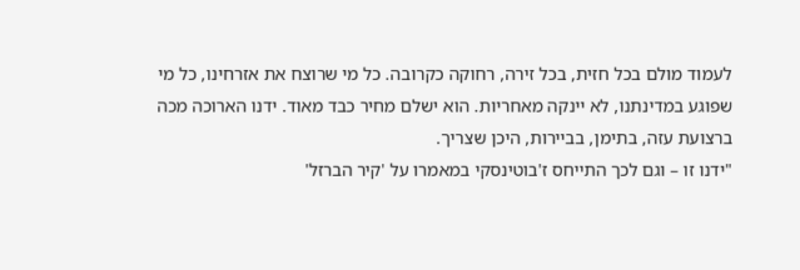לעמוד מולם בכל חזית, בכל זירה, רחוקה כקרובה. כל מי שרוצח את אזרחינו, כל מי שפוגע במדינתנו, לא יינקה מאחריות. הוא ישלם מחיר כבד מאוד. ידנו הארוכה מכה ברצועת עזה, בתימן, בביירות, היכן שצריך.
"ידנו זו – וגם לכך התייחס ז'בוטינסקי במאמרו על 'קיר הברזל'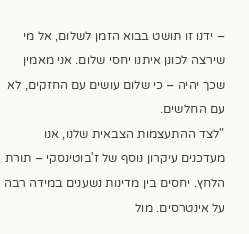– ידנו זו תושט בבוא הזמן לשלום, אל מי שירצה לכונן איתנו יחסי שלום. אני מאמין שכך יהיה – כי שלום עושים עם החזקים, לא עם החלשים.
"לצד ההתעצמות הצבאית שלנו, אנו מעדכנים עיקרון נוסף של ז'בוטינסקי – תורת הלחץ. יחסים בין מדינות נשענים במידה רבה על אינטרסים. מול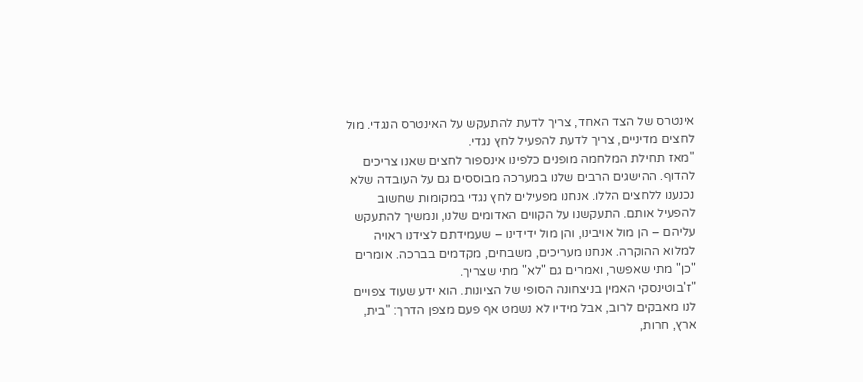אינטרס של הצד האחד, צריך לדעת להתעקש על האינטרס הנגדי. מול לחצים מדיניים, צריך לדעת להפעיל לחץ נגדי.
"מאז תחילת המלחמה מופנים כלפינו אינספור לחצים שאנו צריכים להדוף. ההישגים הרבים שלנו במערכה מבוססים גם על העובדה שלא נכנענו ללחצים הללו. אנחנו מפעילים לחץ נגדי במקומות שחשוב להפעיל אותם. התעקשנו על הקווים האדומים שלנו, ונמשיך להתעקש עליהם – הן מול אויבינו, והן מול ידידינו – שעמידתם לצידנו ראויה למלוא ההוקרה. אנחנו מעריכים, משבחים, מקדמים בברכה. אומרים "כן" מתי שאפשר, ואמרים גם "לא" מתי שצריך.
"ז'בוטינסקי האמין בניצחונה הסופי של הציונות. הוא ידע שעוד צפויים לנו מאבקים לרוב, אבל מידיו לא נשמט אף פעם מצפן הדרך: "בית, ארץ, חרות,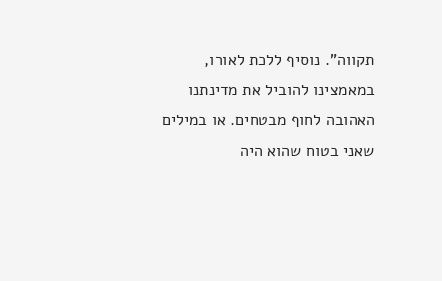תקווה". נוסיף ללכת לאורו, במאמצינו להוביל את מדינתנו האהובה לחוף מבטחים. או במילים שאני בטוח שהוא היה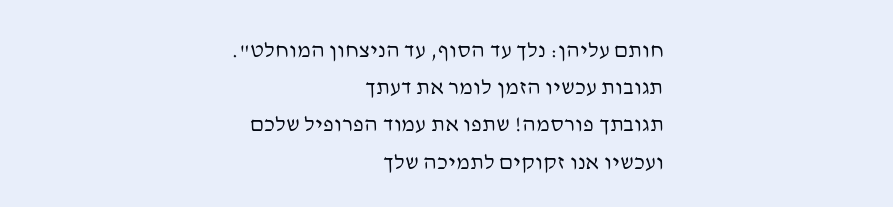חותם עליהן: נלך עד הסוף, עד הניצחון המוחלט".
תגובות עכשיו הזמן לומר את דעתך
תגובתך פורסמה! שתפו את עמוד הפרופיל שלכם
ועכשיו אנו זקוקים לתמיכה שלך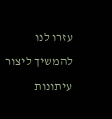עזרו לנו להמשיך ליצור עיתונות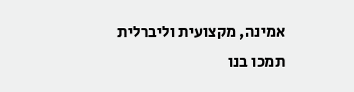אמינה, מקצועית וליברלית
תמכו בנו